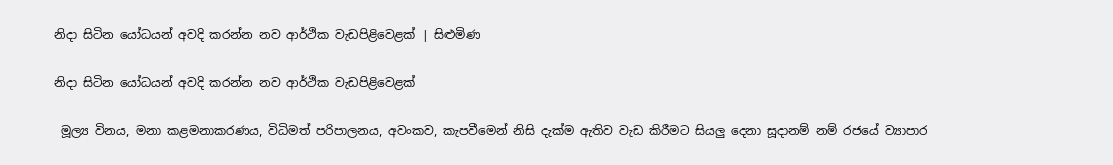නිදා සිටින යෝධයන් අවදි කරන්න නව ආර්ථික වැඩපිළිවෙළක් | සිළුමිණ

නිදා සිටින යෝධයන් අවදි කරන්න නව ආර්ථික වැඩපිළිවෙළක්

 මූල්‍ය විනය, මනා කළමනාකරණය, විධිමත් පරිපාලනය, අවංකව, කැපවීමෙන් නිසි දැක්ම ඇතිව වැඩ කිරීමට සියලු දෙනා සූදානම් නම් රජයේ ව්‍යාපාර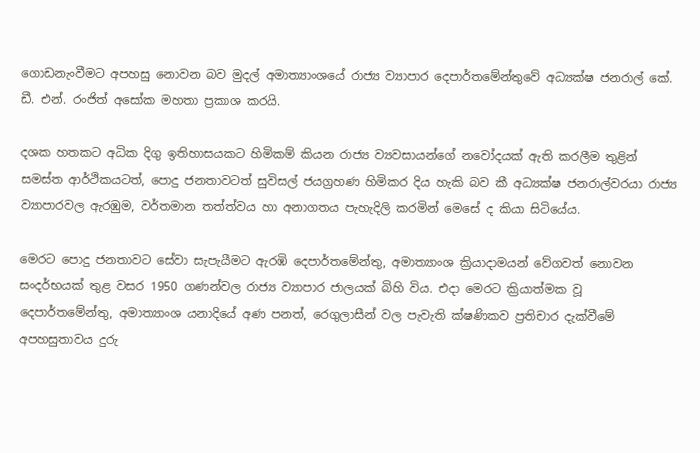ගොඩනැංවීමට අපහසු නොවන බව මුදල් අමාත්‍යාංශයේ ‍රාජ්‍ය ව්‍යාපාර දෙපාර්තමේන්තුවේ අධ්‍යක්ෂ ජනරාල් කේ. ඩී. එන්. රංජිත් අසෝක මහතා ප්‍රකාශ කරයි.

දශක හතකට අධික දිගු ඉතිහාසයකට හිමිකම් කියන රාජ්‍ය ව්‍යවසායන්ගේ නවෝදයක් ඇති කරලීම තුළින් සමස්ත ආර්ථිකයටත්, පොදු ජනතාවටත් සුවිසල් ජයග්‍රහණ හිමිකර දිය හැකි බව කී අධ්‍යක්ෂ ජනරාල්වරයා රාජ්‍ය ව්‍යාපාරවල ඇරඹුම, වර්තමාන තත්ත්වය හා අනාගතය පැහැදිලි කරමින් මෙසේ ද කියා සිටියේය.

මෙරට පොදු ජනතාවට සේවා සැපැයීමට ඇරඹි දෙපාර්තමේන්තු, අමාත්‍යාංශ ක්‍රියාදාමයන් වේගවත් නොවන සංදර්භයක් තුළ වසර 1950 ගණන්වල රාජ්‍ය ව්‍යාපාර ජාලයක් බිහි විය. එදා මෙරට ක්‍රියාත්මක වූ දෙපාර්තමේන්තු, අමාත්‍යාංශ යනාදියේ අණ පනත්, රෙගුලාසීන් වල පැවැති ක්ෂණිකව ප්‍රතිචාර දැක්වීමේ අපහසුතාවය දුරු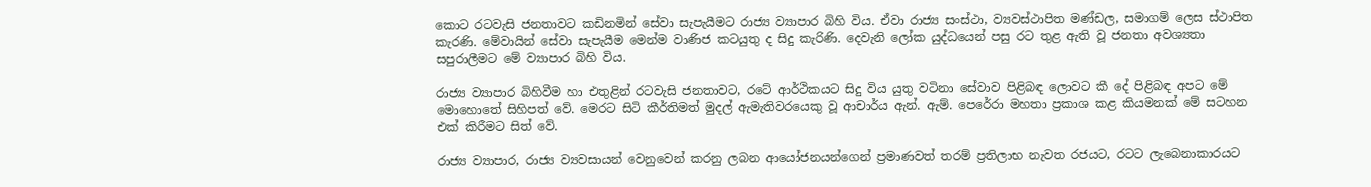කොට රටවැසි ජනතාවට කඩිනමින් සේවා සැපැයීමට රාජ්‍ය ව්‍යාපාර බිහි විය. ඒවා රාජ්‍ය සංස්ථා, ව්‍යවස්ථාපිත මණ්ඩල, සමාගම් ලෙස ස්ථාපිත කැරණි. මේවායින් සේවා සැපැයීම මෙන්ම වාණිජ කටයුතු ද සිදු කැරිණි. දෙවැනි ලෝක යුද්ධයෙන් පසු රට තුළ ඇති වූ ජනතා අවශ්‍යතා සපුරාලීමට මේ ව්‍යාපාර බිහි විය.

රාජ්‍ය ව්‍යාපාර බිහිවීම හා එතුළින් රටවැසි ජනතාවට, රටේ ආර්ථිකයට සිදු විය යුතු වටිනා සේවාව පිළිබඳ ලොවට කී දේ පිළිබඳ අපට මේ මොහොතේ සිහිපත් වේ. මෙරට සිටි කීර්තිමත් මුදල් ඇමැතිවරයෙකු වූ ආචාර්ය ඇන්. ඇම්. පෙරේරා මහතා ප්‍රකාශ කළ කියමනක් මේ සටහන එක් කිරීමට සිත් වේ.

රාජ්‍ය ව්‍යාපාර, රාජ්‍ය ව්‍යවසායන් වෙනුවෙන් කරනු ලබන ආයෝජනයන්ගෙන් ප්‍රමාණවත් තරම් ප්‍රතිලාභ නැවත රජයට, රටට ලැබෙනාකාරයට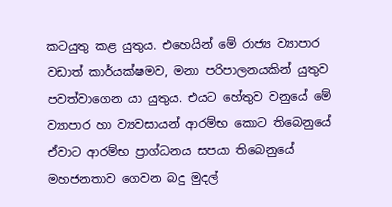කටයුතු කළ යුතුය. එහෙයින් මේ ‍රාජ්‍ය ව්‍යාපාර වඩාත් කාර්යක්ෂමව, මනා පරිපාලනයකින් යුතුව පවත්වාගෙන යා යුතුය. එයට හේතුව වනුයේ මේ ව්‍යාපාර හා ව්‍යවසායන් ආරම්භ කොට තිබෙනුයේ ඒවාට ආරම්භ ප්‍රාග්ධනය සපයා තිබෙනුයේ මහජනතාව ගෙවන බදු මුදල්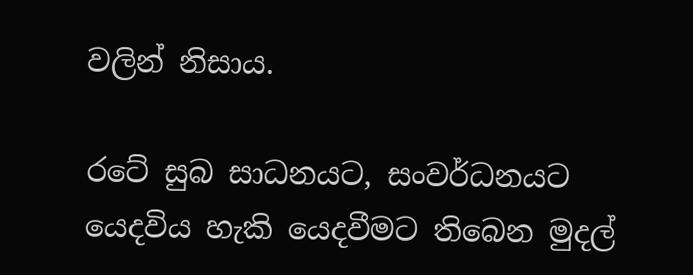වලින් නිසාය.

රටේ සුබ සාධනයට, සංවර්ධනයට යෙදවිය හැකි යෙදවීමට තිබෙන මුදල්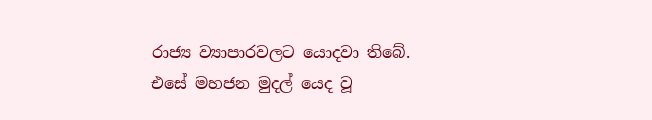රාජ්‍ය ව්‍යාපාරවලට යොදවා තිබේ. එසේ මහජන මුදල් යෙද වූ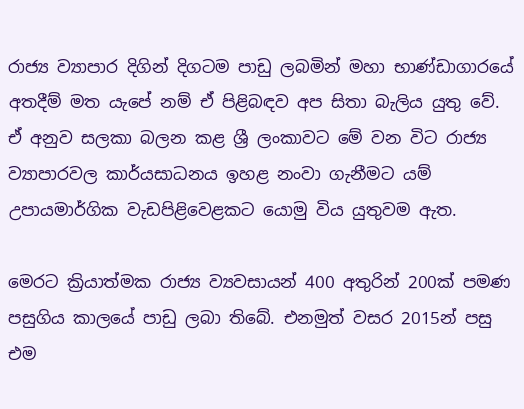රාජ්‍ය ව්‍යාපාර දිගින් දිගටම පාඩු ලබමින් මහා භාණ්ඩාගාරයේ අතදීම් මත යැපේ නම් ඒ පිළිබඳව අප සිතා බැලිය යුතු වේ. ඒ අනුව සලකා බලන කළ ශ්‍රී ලංකාවට මේ වන විට රාජ්‍ය ව්‍යාපාරවල කාර්යසාධනය ඉහළ නංවා ගැනීමට යම් උපායමාර්ගික වැඩපිළිවෙළකට යොමු විය යුතුවම ඇත.

මෙරට ක්‍රියාත්මක රාජ්‍ය ව්‍යවසායන් 400 අතුරින් 200ක් පමණ පසුගිය කාලයේ පාඩු ලබා තිබේ. එනමුත් වසර 2015න් පසු එම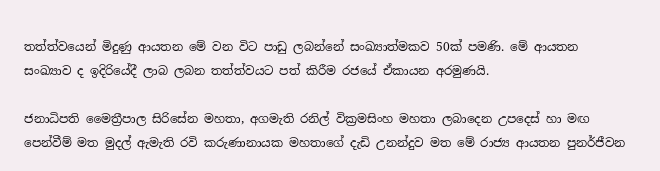තත්ත්වයෙන් මිදුණු ආයතන මේ වන විට පාඩු ලබන්නේ සංඛ්‍යාත්මකව 50ක් පමණි. මේ ආයතන සංඛ්‍යාව ද ඉදිරියේදී ලාබ ලබන තත්ත්වයට පත් කිරීම රජයේ ඒකායන අරමුණයි.

ජනාධිපති මෛත්‍රීපාල සිරිසේන මහතා, අගමැති රනිල් වික්‍රමසිංහ මහතා ලබාදෙන උපදෙස් හා මඟ පෙන්වීම් මත මුදල් ඇමැති රවි කරුණානායක මහතාගේ දැඩි උනන්දුව මත මේ රාජ්‍ය ආයතන පුනර්ජීවන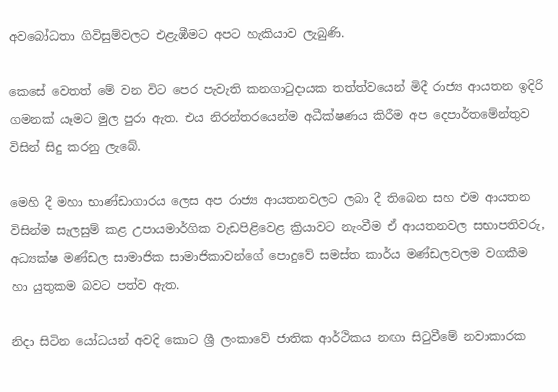අවබෝධතා ගිවිසුම්වලට එළැඹීමට අපට හැකියාව ලැබුණි.

කෙසේ වෙතත් මේ වන විට පෙර පැවැති කනගාටුදායක තත්ත්වයෙන් මිදී රාජ්‍ය ආයතන ඉදිරි ගමනක් යෑමට මුල පුරා ඇත. එය නිරන්තරයෙන්ම අධීක්ෂණය කිරීම අප දෙපාර්තමේන්තුව විසින් සිදු කරනු ලැබේ.

මෙහි දී මහා භාණ්ඩාගාරය ලෙස අප රාජ්‍ය ආයතනවලට ලබා දී තිබෙන සහ එම ආයතන විසින්ම සැලසුම් කළ උපායමාර්ගික වැඩපිළිවෙළ ක්‍රියාවට නැංවීම ඒ ආයතනවල සභාපතිවරු, අධ්‍යක්ෂ මණ්ඩල සාමාජික සාමාජිකාවන්ගේ පොදුවේ සමස්ත කාර්ය මණ්ඩලවලම වගකීම හා යුතුකම බවට පත්ව ඇත.

නිදා සිටින යෝධයන් අවදි කොට ශ්‍රී ලංකාවේ ජාතික ආර්ථිකය නඟා සිටුවීමේ නවාකාරක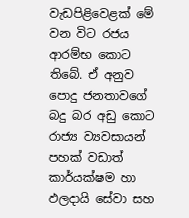වැඩපිළිවෙළක් මේ වන විට රජය ආරම්භ කොට තිබේ. ඒ අනුව පොදු ජනතාවගේ බදු බර අඩු කොට රාජ්‍ය ව්‍යවසායන් පහක් වඩාත් කාර්යක්ෂම හා ඵලදායි සේවා සහ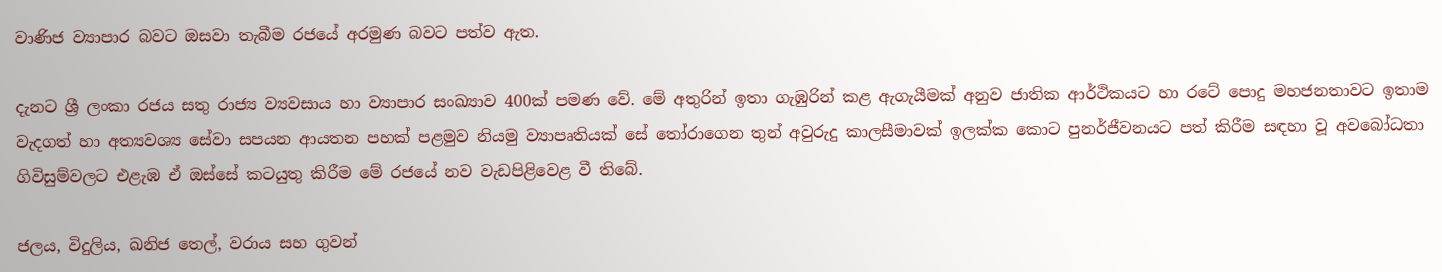වාණිජ ව්‍යාපාර බවට ඔසවා තැබීම රජයේ අරමුණ බවට පත්ව ඇත.

දැනට ශ්‍රී ලංකා රජය සතු රාජ්‍ය ව්‍යවසාය හා ව්‍යාපාර සංඛ්‍යාව 400ක් පමණ වේ. මේ අතුරින් ඉතා ගැඹුරින් කළ ඇගැයීමක් අනුව ජාතික ආර්ථිකයට හා රටේ පොදු මහජනතාවට ඉතාම වැදගත් හා අත්‍යවශ්‍ය සේවා සපයන ආයතන පහක් පළමුව නියමු ව්‍යාපෘතියක් සේ තෝරාගෙන තුන් අවුරුදු කාලසීමාවක් ඉලක්ක කොට පුනර්ජීවනයට පත් කිරීම සඳහා වූ අවබෝධතා ගිවිසුම්වලට එළැඹ ඒ ඔස්සේ කටයුතු කිරීම මේ රජයේ නව වැඩපිළිවෙළ වී තිබේ.

ජලය, විදුලිය, ඛනිජ තෙල්, වරාය සහ ගුවන්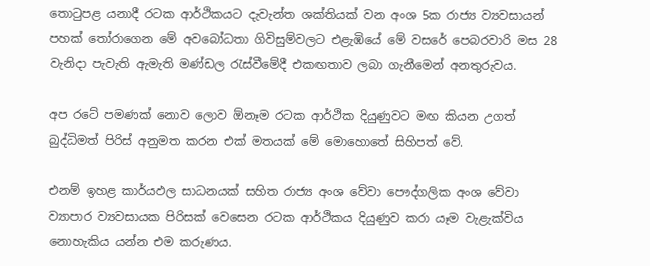තොටුපළ යනාදී රටක ආර්ථිකයට දැවැන්ත ශක්තියක් වන අංශ 5ක රාජ්‍ය ව්‍යවසායන් පහක් තෝරාගෙන මේ අවබෝධතා ගිවිසුම්වලට එළැඹියේ මේ වසරේ පෙබරවාරි මස 28 වැනිදා පැවැති ඇමැති මණ්ඩල රැස්වීමේදී එකඟතාව ලබා ගැනීමෙන් අනතුරුවය.

අප රටේ පමණක් නොව ලොව ඕනෑම රටක ආර්ථික දියුණුවට මඟ කියන උගත් බුද්ධිමත් පිරිස් අනුමත කරන එක් මතයක් මේ මොහොතේ සිහිපත් වේ.

එනම් ඉහළ කාර්යඵල සාධනයක් සහිත රාජ්‍ය අංශ වේවා පෞද්ගලික අංශ වේවා ව්‍යාපාර ව්‍යවසායක පිරිසක් වෙසෙන රටක ආර්ථිකය දියුණුව කරා යෑම වැළැක්විය නොහැකිය යන්න එම කරුණය.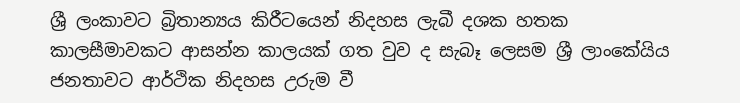ශ්‍රී ලංකාවට බ්‍රිතාන්‍යය කිරී‍ටයෙන් නිදහස ලැබී දශක හතක කාලසීමාවකට ආසන්න කාලයක් ගත වුව ද සැබෑ ලෙසම ශ්‍රී ලාංකේයිය ජනතාවට ආර්ථික නිදහස උරුම වී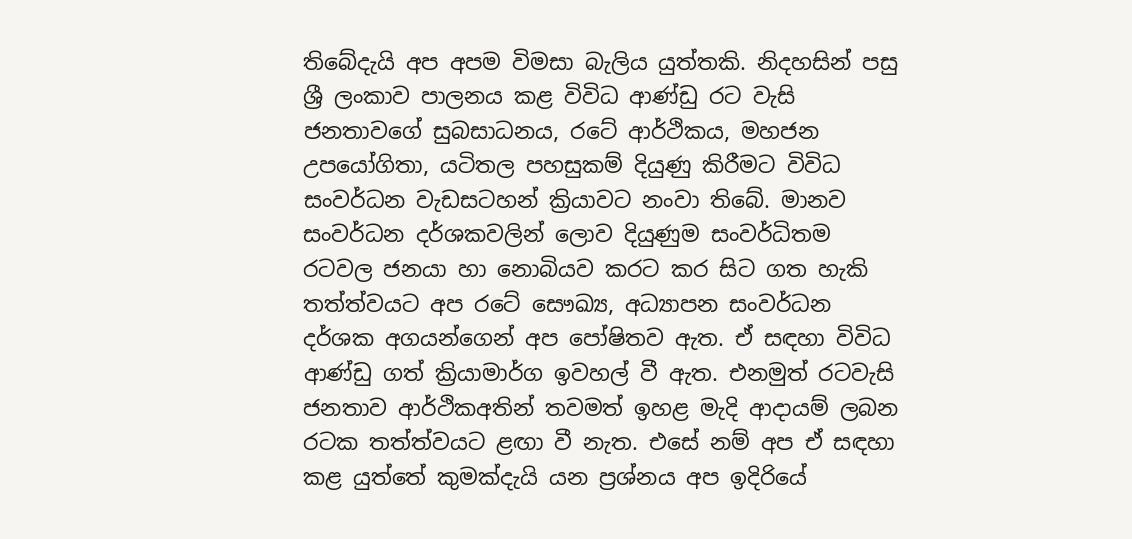තිබේදැයි අප අපම විමසා බැලිය යුත්තකි. නිදහසින් පසු ශ්‍රී ලංකාව පාලනය කළ විවිධ ආණ්ඩු රට වැසි ජනතාවගේ සුබසාධනය, රටේ ආර්ථිකය, මහජන උපයෝගිතා, යටිතල පහසුකම් දියුණු කිරීමට විවිධ සංවර්ධන වැඩසටහන් ක්‍රියාවට නංවා තිබේ. මානව සංවර්ධන දර්ශකවලින් ලොව දියුණුම සංවර්ධිතම රටවල ජනයා හා නොබියව කරට කර සිට ගත හැකි තත්ත්වයට අප රටේ සෞඛ්‍ය, අධ්‍යාපන සංවර්ධන දර්ශක අගයන්ගෙන් අප පෝෂිතව ඇත. ඒ සඳහා විවිධ ආණ්ඩු ගත් ක්‍රියාමාර්ග ඉවහල් වී ඇත. එනමුත් රටවැසි ජනතාව ආර්ථිකඅතින් තවමත් ඉහළ මැදි ආදායම් ලබන රටක තත්ත්වයට ළඟා වී නැත. එසේ නම් අප ඒ සඳහා කළ යුත්තේ කුමක්දැයි යන ප්‍රශ්නය අප ඉදිරියේ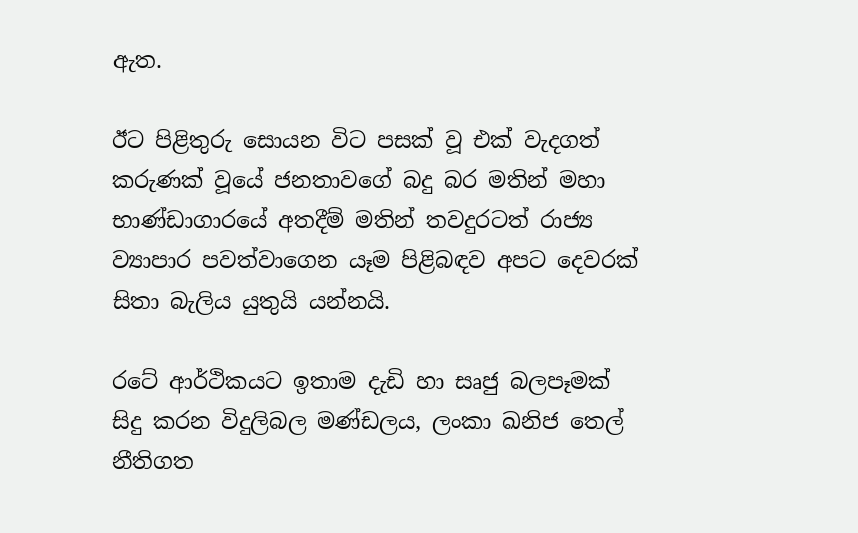ඇත.

ඊ‍ට පිළිතුරු සොයන විට පසක් වූ එක් වැදගත් කරුණක් වූයේ ජනතාවගේ බදු බර මතින් මහා භාණ්ඩාගාරයේ අතදීම් මතින් තවදුරටත් රාජ්‍ය ව්‍යාපාර පවත්වාගෙන යෑම පිළිබඳව අපට දෙවරක් සිතා බැලිය යුතුයි යන්නයි.

රටේ ආර්ථිකයට ඉතාම දැඩි හා සෘජු බලපෑමක් සිදු කරන විදුලිබල මණ්ඩලය, ලංකා ඛනිජ තෙල් නීතිගත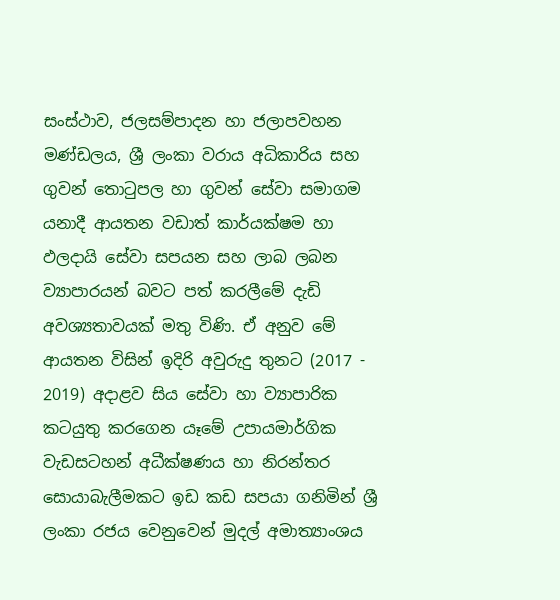සංස්ථාව, ජලසම්පාදන හා ජලාපවහන මණ්ඩලය, ශ්‍රී ලංකා වරාය අධිකාරිය සහ ගුවන් තොටුපල හා ගුවන් සේවා සමාගම යනාදී ආයතන වඩාත් කාර්යක්ෂම හා ඵලදායි සේවා සපයන සහ ලාබ ලබන ව්‍යාපාරයන් බවට පත් කරලීමේ දැඩි අවශ්‍යතාවයක් මතු විණි. ඒ අනුව මේ ආයතන විසින් ඉදිරි අවුරුදු තුනට (2017 - 2019) අදාළව සිය සේවා හා ව්‍යාපාරික කටයුතු කරගෙන යෑමේ උපායමාර්ගික වැඩසටහන් අධීක්ෂණය හා නිරන්තර සොයාබැලීමකට ඉඩ කඩ සපයා ගනිමින් ශ්‍රී ලංකා රජය වෙනුවෙන් මුදල් අමාත්‍යාංශය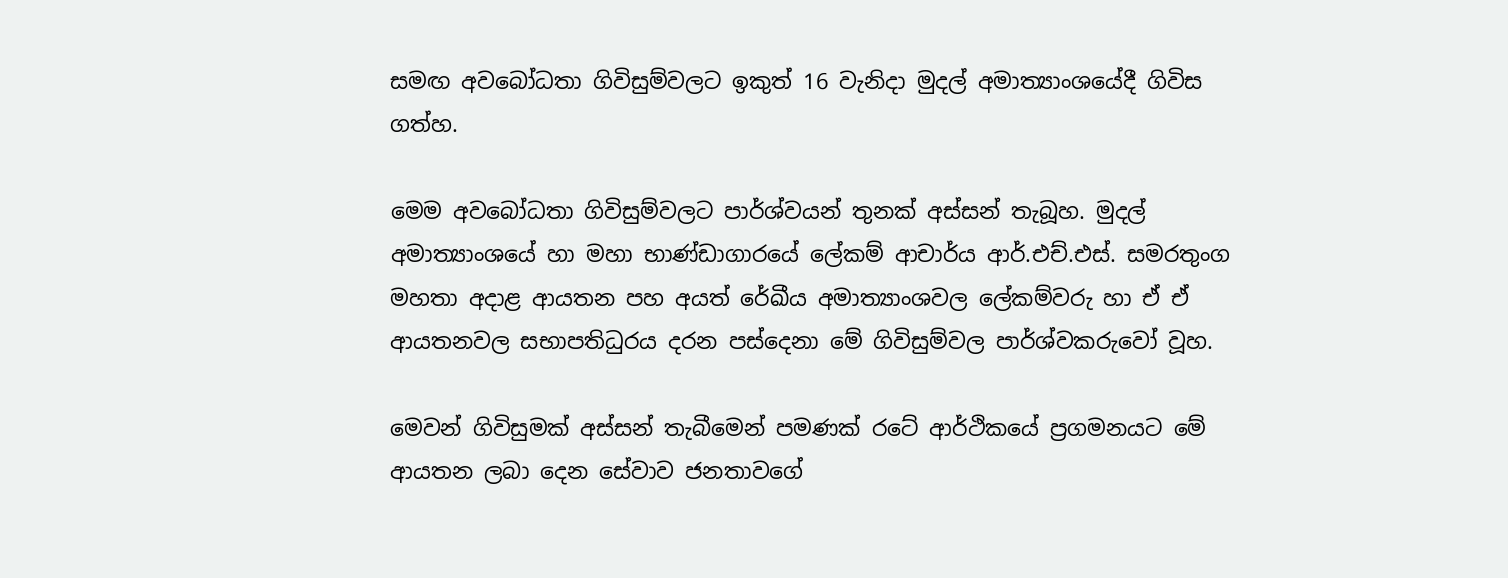සමඟ අවබෝධතා ගිවිසුම්වලට ඉකුත් 16 වැනිදා මුදල් අමාත්‍යාංශයේදී ගිවිස ගත්හ.

මෙම අවබෝධතා ගිවිසුම්වලට පාර්ශ්වයන් තුනක් අස්සන් තැබූහ. මුදල් අමාත්‍යාංශයේ හා මහා භාණ්ඩාගාරයේ ලේකම් ආචාර්ය ආර්.එච්.එස්. සමරතුංග මහතා අදාළ ආයතන පහ අයත් රේඛීය අමාත්‍යාංශවල ලේකම්වරු හා ඒ ඒ ආයතනවල සභාපතිධුරය දරන පස්දෙනා මේ ගිවිසුම්වල පාර්ශ්වකරුවෝ වූහ.

මෙවන් ගිවිසුමක් අස්සන් තැබීමෙන් පමණක් රටේ ආර්ථිකයේ ප්‍රගමනයට මේ ආයතන ලබා දෙන සේවාව ජනතාවගේ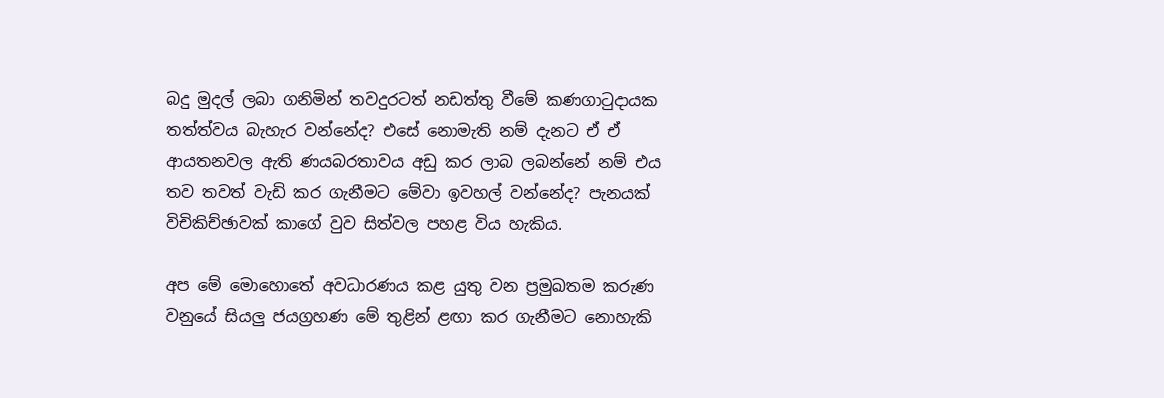බදු මුදල් ලබා ගනිමින් තවදුරටත් නඩත්තු වීමේ කණගාටුදායක තත්ත්වය බැහැර වන්නේද? එසේ නොමැති නම් දැනට ඒ ඒ ආයතනවල ඇති ණයබරතාවය අඩු කර ලාබ ලබන්නේ නම් එය තව තවත් වැඩි කර ගැනීමට මේවා ඉවහල් වන්නේද? පැනයක් විචිකිච්ඡාවක් කාගේ වුව සිත්වල පහළ විය හැකිය.

අප මේ මොහොතේ අවධාරණය කළ යුතු වන ප්‍රමුඛතම කරුණ වනුයේ සියලු ජයග්‍රහණ මේ තුළින් ළඟා කර ගැනීමට නොහැකි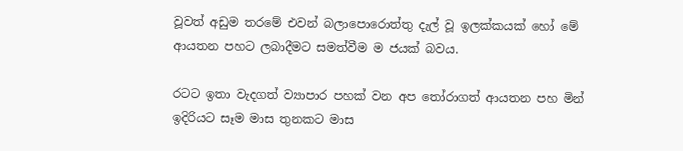වූවත් අඩුම තරමේ එවන් බලාපොරොත්තු දැල් වූ ඉලක්කයක් හෝ මේ ආයතන පහට ලබාදීමට සමත්වීම ම ජයක් බවය.

රටට ඉතා වැදගත් ව්‍යාපාර පහක් වන අප තෝරාගත් ආයතන පහ මින් ඉදිරියට සෑම මාස තුනකට මාස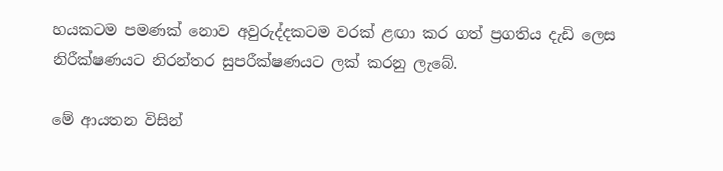හයකටම පමණක් නොව අවුරුද්දකටම වරක් ළඟා කර ගත් ප්‍රගතිය දැඩි ලෙස නිරීක්ෂණයට නිරන්තර සුපරීක්ෂණයට ලක් කරනු ලැබේ.

මේ ආයතන විසින්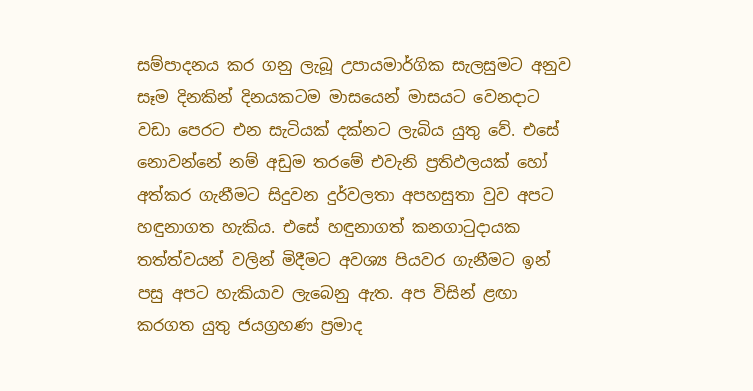සම්පාදනය කර ගනු ලැබූ උපායමාර්ගික සැලසුමට අනුව සෑම දිනකින් දිනයකටම මාසයෙන් මාසයට වෙනදාට වඩා පෙරට එන සැටියක් දක්නට ලැබිය යුතු වේ. එසේ නොවන්නේ නම් අඩුම තරමේ එවැනි ප්‍රතිඵලයක් හෝ අත්කර ගැනීමට සිදුවන දුර්වලතා අපහසුතා වුව අපට හඳුනාගත හැකිය. එසේ හඳුනාගත් කනගාටුදායක තත්ත්වයන් වලින් මිදීමට අවශ්‍ය පියවර ගැනීමට ඉන් පසු අපට හැකියාව ලැබෙනු ඇත. අප විසින් ළඟා කරගත යුතු ජයග්‍රහණ ප්‍රමාද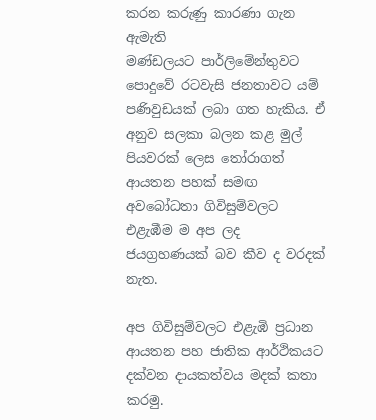කරන කරුණු කාරණා ගැන ඇමැති මණ්ඩලයට ‍පාර්ලිමේන්තුවට පොදුවේ ‍රටවැසි ජනතාවට යම් පණිවුඩයක් ලබා ගත හැකිය. ඒ අනුව සලකා බලන කළ මුල් පියවරක් ලෙස තෝරාගත් ආයතන පහක් සමඟ අවබෝධතා ගිවිසුම්වලට එළැඹීම ම අප ලද ජයග්‍රහණයක් බව කීව ද වරදක් නැත.

අප ගිවිසුම්වලට එළැඹි ප්‍රධාන ආයතන පහ ජාතික ආර්ථිකයට දක්වන දායකත්වය මදක් කතා කරමු.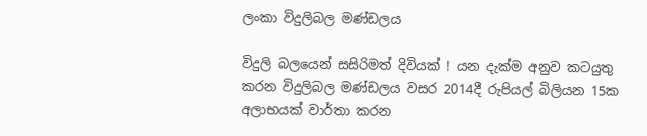ලංකා විදුලිබල මණ්ඩලය

විදුලි බලයෙන් සසිරිමත් දිවියක් ! යන දැක්ම අනුව කටයුතු කරන විදුලිබල මණ්ඩලය වසර 2014දී රුපියල් බිලියන 15ක අලාභයක් වාර්තා කරන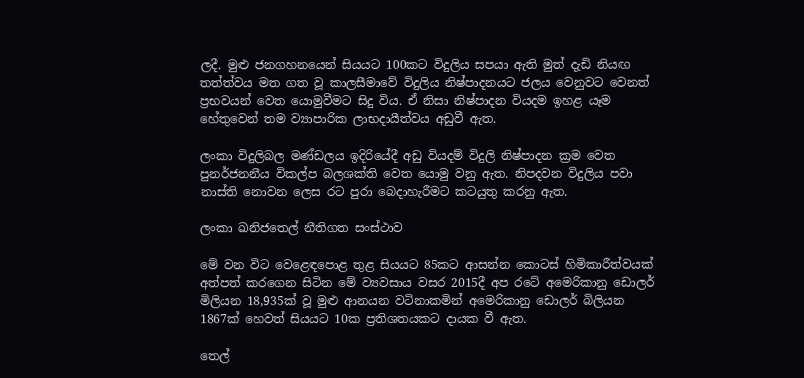ලදී. මුළු ජනගහනයෙන් සියයට 100කට විදුලිය සපයා ඇති මුත් දැඩි නියඟ තත්ත්වය මත ගත වූ කාලසීමාවේ විදුලිය නිෂ්පාදනයට ජලය වෙනුවට වෙනත් ප්‍රභවයන් වෙත යොමුවීමට සිදු විය. ඒ නිසා නිෂ්පාදන වියදම ඉහළ යෑම හේතුවෙන් තම ව්‍යාපාරික ලාභදායීත්වය අඩුවී ඇත.

ලංකා විදුලිබල මණ්ඩලය ඉදිරියේදී අඩු වියදම් විදුලි නිෂ්පාදන ක්‍රම වෙත පුනර්ජනනීය විකල්ප බලශක්ති වෙත යොමු වනු ඇත. නිපදවන විදුලිය පවා නාස්ති නොවන ලෙස රට පුරා බෙදාහැරීමට කටයුතු කරනු ඇත.

ලංකා ඛනිජතෙල් නීතිගත සංස්ථාව

මේ වන විට වෙළෙඳපොළ තුළ සියයට 85කට ආසන්න කොටස් හිමිකාරීත්වයක් අත්පත් කරගෙන සිටින මේ ව්‍යවසාය වසර 2015දී අප රටේ අමෙරිකානු ඩොලර් මිලියන 18,935ක් වූ මුළු ආනයන වටිනාකමින් අමෙරිකානු ඩොලර් බිලියන 1867ක් හෙවත් සියයට 10ක ප්‍රතිශතයකට දායක වී ඇත.

තෙල්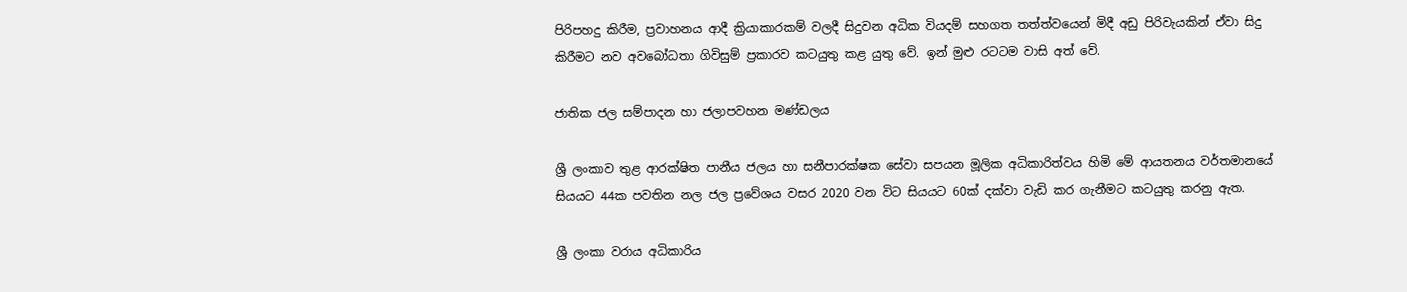පිරිපහදු කිරීම, ප්‍රවාහනය ආදී ක්‍රියාකාරකම් වලදී සිදුවන අධික වියදම් සහගත තත්ත්වයෙන් මිදී අඩු පිරිවැයකින් ඒවා සිදු කිරීමට නව අවබෝධතා ගිවිසුම් ප්‍රකාරව කටයුතු කළ යුතු වේ. ඉන් මුළු රටටම වාසි අත් වේ.

ජාතික ජල සම්පාදන හා ජලාපවහන මණ්ඩලය

ශ්‍රී ලංකාව තුළ ආරක්ෂිත පානීය ජලය හා සනීපාරක්ෂක සේවා සපයන මූලික අධිකාරිත්වය හිමි මේ ආයතනය වර්තමානයේ සියයට 44ක පවතින නල ජල ප්‍රවේශය වසර 2020 වන විට සියයට 60ක් දක්වා වැඩි කර ගැනීමට කටයුතු කරනු ඇත.

ශ්‍රී ලංකා වරාය අධිකාරිය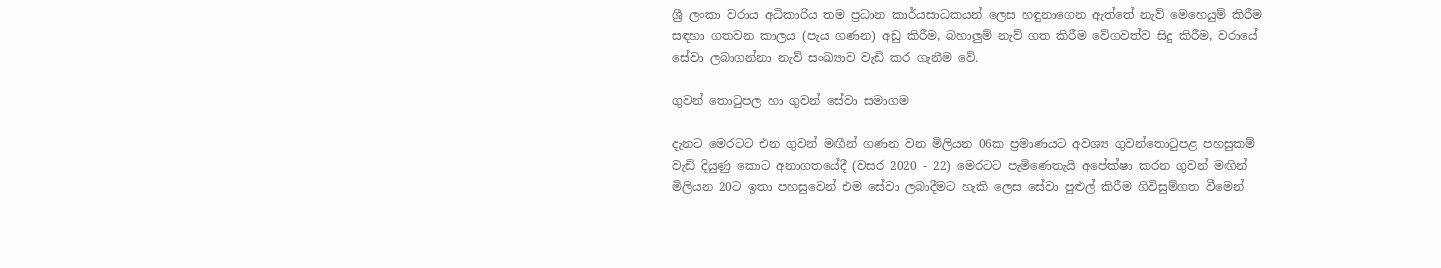ශ්‍රී ලංකා වරාය අධිකාරිය තම ප්‍රධාන කාර්යසාධකයන් ලෙස හඳුනාගෙන ඇත්තේ නැව් මෙහෙයුම් කිරීම සඳහා ගතවන කාලය (පැය ගණන) අඩු කිරීම, බහාලුම් නැව් ගත කිරීම වේගවත්ව සිදු කිරීම, වරායේ සේවා ලබාගන්නා නැව් සංඛ්‍යාව වැඩි කර ගැනීම වේ.

ගුවන් තොටුපල හා ගුවන් සේවා සමාගම

දැනට මෙරටට එන ගුවන් මඟීන් ගණන වන මිලියන 06ක ප්‍රමාණයට අවශ්‍ය ගුවන්තොටුපළ පහසුකම් වැඩි දියුණු කොට අනාගතයේදී (වසර 2020 - 22) මෙරටට පැමිණෙතැයි අපේක්ෂා කරන ගුවන් මඟින් මිලියන 20ට ඉතා පහසුවෙන් එම සේවා ලබාදීමට හැකි ලෙස සේවා පුළුල් කිරීම ගිවිසුම්ගත වීමෙන්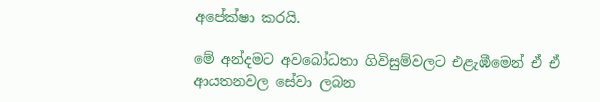අපේක්ෂා කරයි.

මේ අන්දමට අවබෝධතා ගිවිසුම්වලට එළැඹීමෙන් ඒ ඒ ආයතනවල සේවා ලබන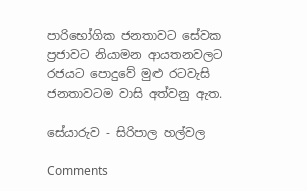පාරිභෝගික ජනතාවට සේවක ප්‍රජාවට නියාමන ආයතනවලට රජයට පොදුවේ මුළු රටවැසි ජනතාවටම වාසි අත්වනු ඇත.

සේයාරුව - සිරිපාල හල්වල

Comments